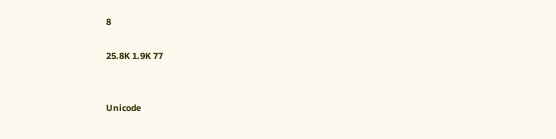8

25.8K 1.9K 77


Unicode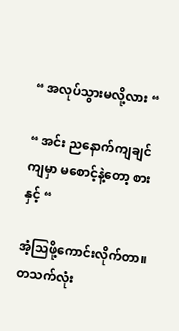“ အလုပ်သွားမလို့လား “

“ အင်း ညနောက်ကျချင်ကျမှာ မစောင့်နဲ့တော့ စားနှင့် “

အံ့သြဖို့ကောင်းလိုက်တာ။
တသက်လုံး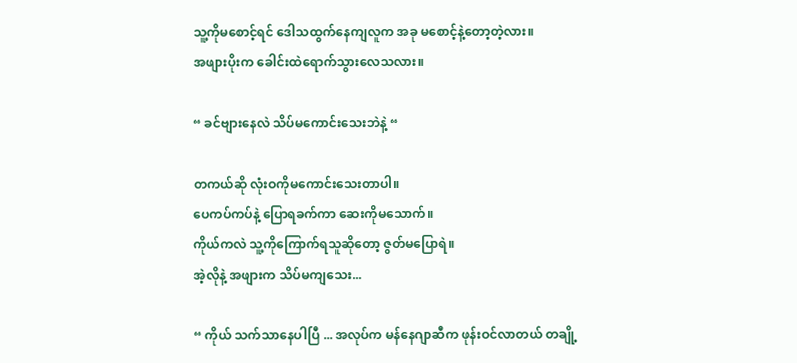သူ့ကိုမစောင့်ရင် ဒေါသထွက်နေကျလူက အခု မစောင့်နဲ့တော့တဲ့လား။
အဖျားပိုးက ခေါင်းထဲရောက်သွားလေသလား။

“ ခင်ဗျားနေလဲ သိပ်မကောင်းသေးဘဲနဲ့ “

တကယ်ဆို လုံးဝကိုမကောင်းသေးတာပါ။
ပေကပ်ကပ်နဲ့ ပြောရခက်ကာ ဆေးကိုမသောက်။
ကိုယ်ကလဲ သူ့ကိုကြောက်ရသူဆိုတော့ ဇွတ်မပြောရဲ။
အဲ့လိုနဲ့ အဖျားက သိပ်မကျသေး...

“ ကိုယ် သက်သာနေပါပြီ ... အလုပ်က မန်နေဂျာဆီက ဖုန်းဝင်လာတယ် တချို့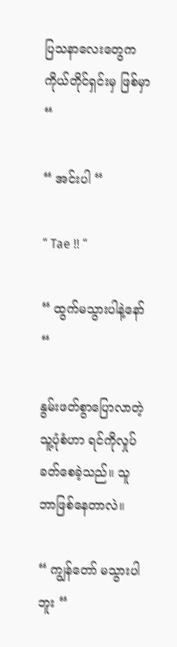ပြသနာလေးတွေက ကိုယ်တိုင်ရှင်းမှ ဖြစ်မှာ “

“ အင်းပါ “

“ Tae !! “

“ ထွက်မသွားပါနဲ့နော် “

နွမ်းဖတ်စွာပြောလာတဲ့ သူ့ပုံစံဟာ ရင်ကိုလှုပ်ခတ်စေခဲ့သည်။ သူ ဘာဖြစ်နေတာလဲ။

“ ကျွန်တော် မသွားပါဘူး “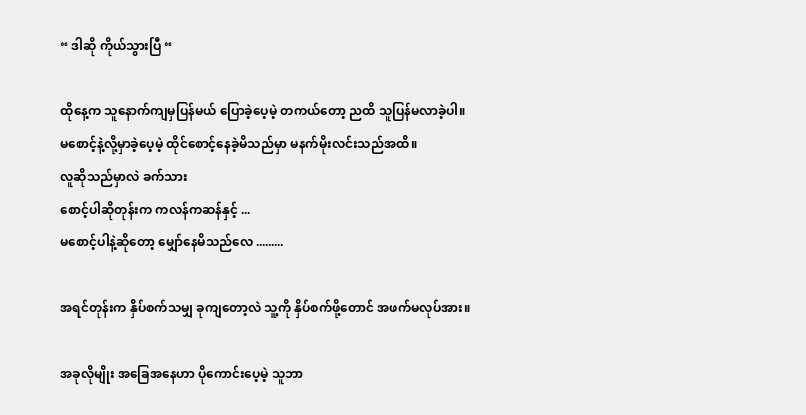“ ဒါဆို ကိုယ်သွားပြီ “

ထိုနေ့က သူနောက်ကျမှပြန်မယ် ပြောခဲ့ပေ့မဲ့ တကယ်တော့ ညထိ သူပြန်မလာခဲ့ပါ။
မစောင့်နဲ့လို့မှာခဲ့ပေ့မဲ့ ထိုင်စောင့်နေခဲ့မိသည်မှာ မနက်မိုးလင်းသည်အထိ။
လူဆိုသည်မှာလဲ ခက်သား
စောင့်ပါဆိုတုန်းက ကလန်ကဆန်နှင့် ...
မစောင့်ပါနဲ့ဆိုတော့ မျှော်နေမိသည်လေ .........

အရင်တုန်းက နှိပ်စက်သမျှ ခုကျတော့လဲ သူ့ကို နှိပ်စက်ဖို့တောင် အဖက်မလုပ်အား။

အခုလိုမျိုး အခြေအနေဟာ ပိုကောင်းပေ့မဲ့ သူဘာ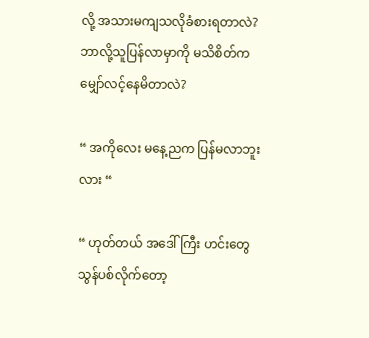လို့ အသားမကျသလိုခံစားရတာလဲ?
ဘာလို့သူပြန်လာမှာကို မသိစိတ်က မျှော်လင့်နေမိတာလဲ?

“ အကိုလေး မနေ့ညက ပြန်မလာဘူးလား “

“ ဟုတ်တယ် အဒေါ်ကြီး ဟင်းတွေ သွန်ပစ်လိုက်တော့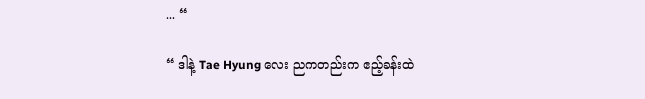... “

“ ဒါနဲ့ Tae Hyung လေး ညကတည်းက ဧည့်ခန်းထဲ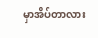မှာအိပ်တာလား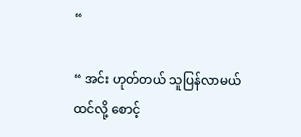“

“ အင်း ဟုတ်တယ် သူပြန်လာမယ်ထင်လို့ စောင့်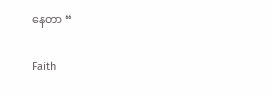နေတာ “

Faith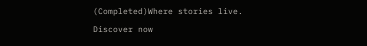(Completed)Where stories live. Discover now